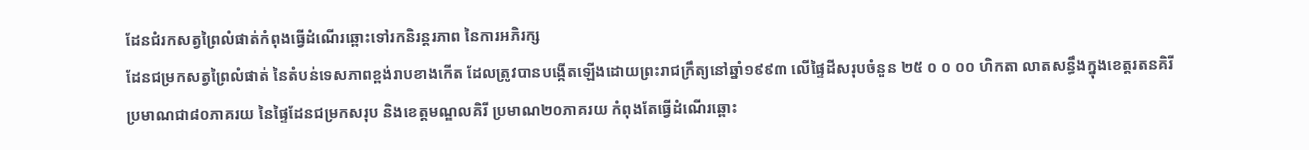ដែនជំរកសត្វព្រៃលំផាត់កំពុងធ្វើដំណើរឆ្ពោះទៅរកនិរន្តរភាព នៃការអភិរក្ស
ដែនជម្រកសត្វព្រៃលំផាត់ នៃតំបន់ទេសភាពខ្ពង់រាបខាងកើត ដែលត្រូវបានបង្កើតឡើងដោយព្រះរាជក្រឹត្យនៅឆ្នាំ១៩៩៣ លើផ្ទៃដីសរុបចំនួន ២៥ ០ ០ ០០ ហិកតា លាតសន្ធឹងក្នុងខេត្តរតនគិរី ប្រមាណជា៨០ភាគរយ នៃផ្ទៃដែនជម្រកសរុប និងខេត្តមណ្ឌលគិរី ប្រមាណ២០ភាគរយ កំពុងតែធ្វើដំណើរឆ្ពោះ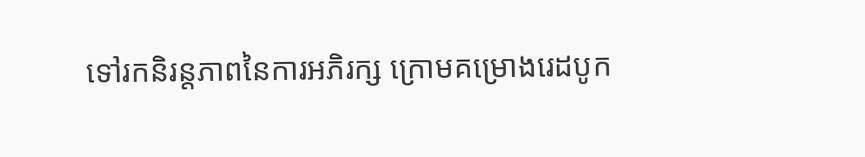ទៅរកនិរន្តភាពនៃការអភិរក្ស ក្រោមគម្រោងរេដបូក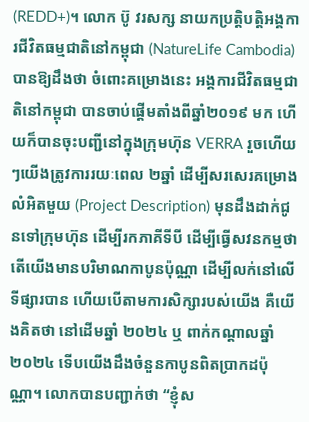(REDD+)។ លោក ប៊ូ វរសក្ស នាយកប្រត្តិបត្តិអង្គការជីវិតធម្មជាតិនៅកម្ពុជា (NatureLife Cambodia) បានឱ្យដឹងថា ចំពោះគម្រោងនេះ អង្គការជីវិតធម្មជាតិនៅកម្ពុជា បានចាប់ផ្តើមតាំងពីឆ្នាំ២០១៩ មក ហើយក៏បានចុះបញ្ជីនៅក្នុងក្រុមហ៊ុន VERRA រួចហើយៗយើងត្រូវការរយៈពេល ២ឆ្នាំ ដើម្បីសរសេរគម្រោងលំអិតមួយ (Project Description) មុនដឹងដាក់ជូនទៅក្រុមហ៊ុន ដើម្បីរកភាគីទីបី ដើម្បីធ្វើសវនកម្មថា តើយើងមានបរិមាណកាបូនប៉ុណ្ណា ដើម្បីលក់នៅលើទីផ្សារបាន ហើយបើតាមការសិក្សារបស់យើង គឺយើងគិតថា នៅដើមឆ្នាំ ២០២៤ ឬ ពាក់កណ្តាលឆ្នាំ២០២៤ ទើបយើងដឹងចំនួនកាបូនពិតប្រាកដប៉ុណ្ណា។ លោកបានបញ្ជាក់ថា “ខ្ញុំស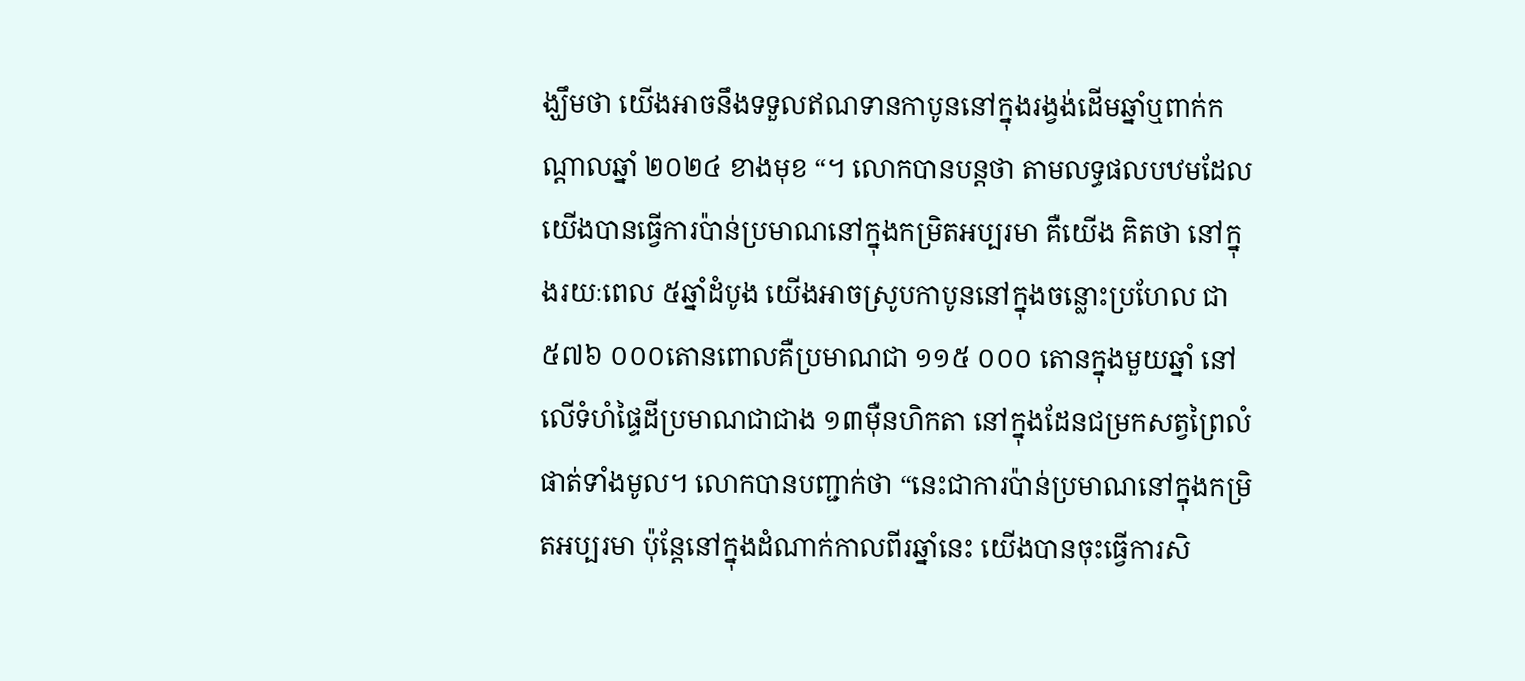ង្ឃឹមថា យើងអាចនឹងទទួលឥណទានកាបូននៅក្នុងរង្វង់ដើមឆ្នាំឬពាក់កណ្តាលឆ្នាំ ២០២៤ ខាងមុខ “។ លោកបានបន្តថា តាមលទ្ធផលបឋមដែលយើងបានធ្វើការប៉ាន់ប្រមាណនៅក្នុងកម្រិតអប្បរមា គឺយើង គិតថា នៅក្នុងរយៈពេល ៥ឆ្នាំដំបូង យើងអាចស្រូបកាបូននៅក្នុងចន្លោះប្រហែល ជា ៥៧៦ ០០០តោនពោលគឺប្រមាណជា ១១៥ ០០០ តោនក្នុងមួយឆ្នាំ នៅលើទំហំផ្ទៃដីប្រមាណជាជាង ១៣ម៉ឺនហិកតា នៅក្នុងដែនជម្រកសត្វព្រៃលំផាត់ទាំងមូល។ លោកបានបញ្ជាក់ថា “នេះជាការប៉ាន់ប្រមាណនៅក្នុងកម្រិតអប្បរមា ប៉ុន្តែនៅក្នុងដំណាក់កាលពីរឆ្នាំនេះ យើងបានចុះធ្វើការសិ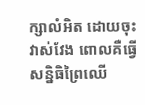ក្សាលំអិត ដោយចុះវាស់វែង ពោលគឺធ្វើសន្និធិព្រៃឈើ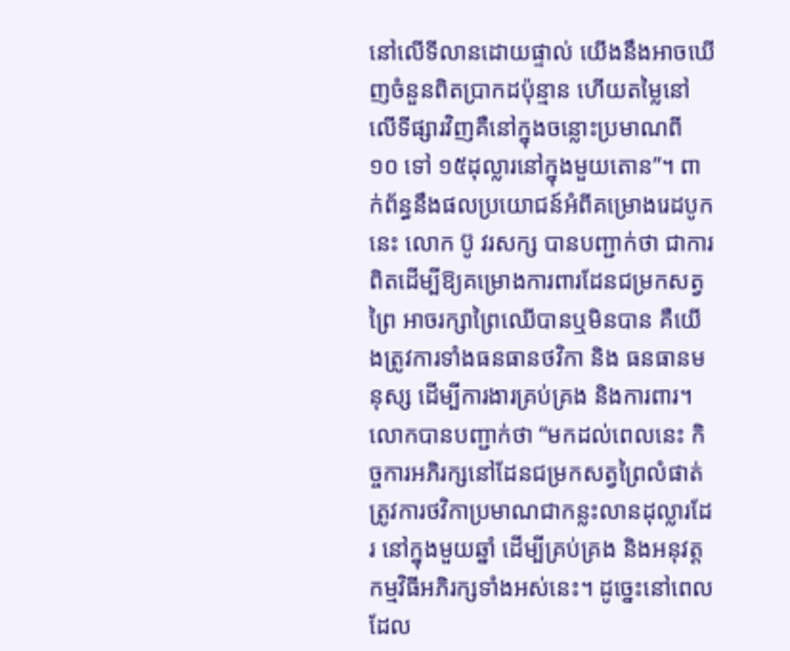នៅលើទីលានដោយផ្ទាល់ យើងនឹងអាចឃើញចំនួនពិតប្រាកដប៉ុន្មាន ហើយតម្លៃនៅលើទីផ្សារវិញគឺនៅក្នុងចន្លោះប្រមាណពី ១០ ទៅ ១៥ដុល្លារនៅក្នុងមួយតោន”។ ពាក់ព័ន្ធនឹងផលប្រយោជន៍អំពីគម្រោងរេដបូកនេះ លោក ប៊ូ វរសក្ស បានបញ្ជាក់ថា ជាការពិតដើម្បីឱ្យគម្រោងការពារដែនជម្រកសត្វព្រៃ អាចរក្សាព្រៃឈើបានឬមិនបាន គឺយើងត្រូវការទាំងធនធានថវិកា និង ធនធានមនុស្ស ដើម្បីការងារគ្រប់គ្រង និងការពារ។ លោកបានបញ្ជាក់ថា “មកដល់ពេលនេះ កិច្ចការអភិរក្សនៅដែនជម្រកសត្វព្រៃលំផាត់ ត្រូវការថវិកាប្រមាណជាកន្លះលានដុល្លារដែរ នៅក្នុងមួយឆ្នាំ ដើម្បីគ្រប់គ្រង និងអនុវត្តកម្មវិធីអភិរក្សទាំងអស់នេះ។ ដូច្នេះនៅពេលដែល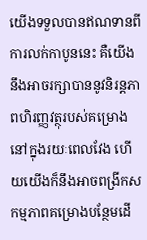យើងទទួលបានឥណទានពីការលក់កាបូននេះ គឺយើងនឹងអាចរក្សាបាននូវនិរន្តភាពហិរញ្ញវត្ថុរបស់គម្រោងនៅក្នុងរយៈពេលវែង ហើយយើងក៏នឹងអាចពង្រីកសកម្មភាពគម្រោងបន្ថែមដើ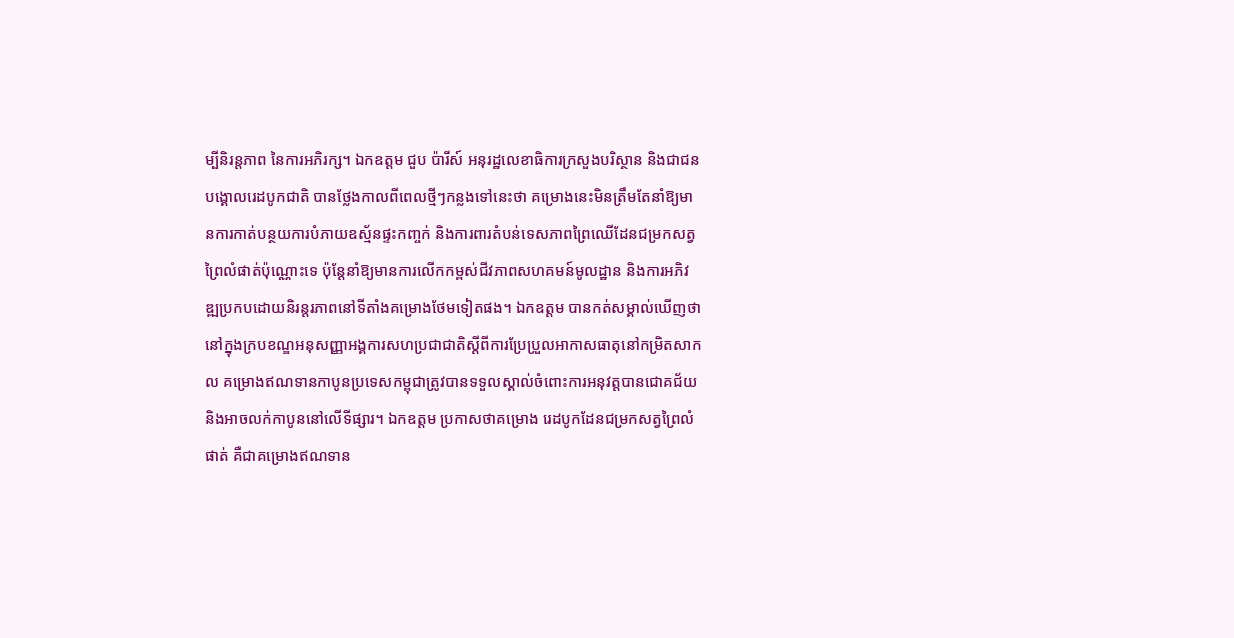ម្បីនិរន្តភាព នៃការអភិរក្ស។ ឯកឧត្តម ជួប ប៉ារីស៍ អនុរដ្ឋលេខាធិការក្រសួងបរិស្ថាន និងជាជនបង្គោលរេដបូកជាតិ បានថ្លែងកាលពីពេលថ្មីៗកន្លងទៅនេះថា គម្រោងនេះមិនត្រឹមតែនាំឱ្យមានការកាត់បន្ថយការបំភាយឧស្ម័នផ្ទះកញ្ចក់ និងការពារតំបន់ទេសភាពព្រៃឈើដែនជម្រកសត្វព្រៃលំផាត់ប៉ុណ្ណោះទេ ប៉ុន្តែនាំឱ្យមានការលើកកម្ពស់ជីវភាពសហគមន៍មូលដ្ឋាន និងការអភិវឌ្ឍប្រកបដោយនិរន្តរភាពនៅទីតាំងគម្រោងថែមទៀតផង។ ឯកឧត្តម បានកត់សម្គាល់ឃើញថា នៅក្នុងក្របខណ្ឌអនុសញ្ញាអង្គការសហប្រជាជាតិស្ដីពីការប្រែប្រួលអាកាសធាតុនៅកម្រិតសាកល គម្រោងឥណទានកាបូនប្រទេសកម្ពុជាត្រូវបានទទួលស្គាល់ចំពោះការអនុវត្តបានជោគជ័យ និងអាចលក់កាបូននៅលើទីផ្សារ។ ឯកឧត្តម ប្រកាសថាគម្រោង រេដបូកដែនជម្រកសត្វព្រៃលំផាត់ គឺជាគម្រោងឥណទាន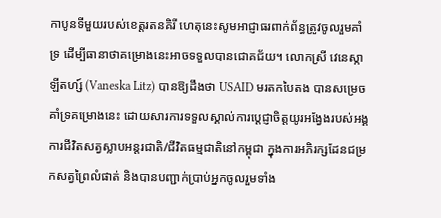កាបូនទីមួយរបស់ខេត្តរតនគិរី ហេតុនេះសូមអាជ្ញាធរពាក់ព័ន្ធត្រូវចូលរួមគាំទ្រ ដើម្បីធានាថាគម្រោងនេះអាចទទួលបានជោគជ័យ។ លោកស្រី វេនេស្កា ឡីតហ្ស៍ (Vaneska Litz) បានឱ្យដឹងថា USAID មរតកបៃតង បានសម្រេចគាំទ្រគម្រោងនេះ ដោយសារការទទួលស្គាល់ការប្ដេជ្ញាចិត្តយូរអង្វែងរបស់អង្គការជីវិតសត្វស្លាបអន្តរជាតិ/ជីវិតធម្មជាតិនៅកម្ពុជា ក្នុងការអភិរក្សដែនជម្រកសត្វព្រៃលំផាត់ និងបានបញ្ជាក់ប្រាប់អ្នកចូលរួមទាំង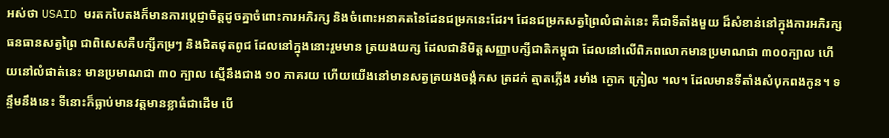អស់ថា USAID មរតកបៃតងក៏មានការប្ដេជ្ញាចិត្តដូចគ្នាចំពោះការអភិរក្ស និងចំពោះអនាគតនៃដែនជម្រកនេះដែរ។ ដែនជម្រកសត្វព្រៃលំផាត់នេះ គឺជាទីតាំងមួយ ដ៏សំខាន់នៅក្នុងការអភិរក្សធនធានសត្វព្រៃ ជាពិសេសគឺបក្សីកម្រៗ និងជិតផុតពូជ ដែលនៅក្នុងនោះរួមមាន ត្រយងយក្ស ដែលជានិមិត្តសញ្ញាបក្សីជាតិកម្ពុជា ដែលនៅលើពិភពលោកមានប្រមាណជា ៣០០ក្បាល ហើយនៅលំផាត់នេះ មានប្រមាណជា ៣០ ក្បាល ស្មើនឹងជាង ១០ ភាគរយ ហើយយើងនៅមានសត្វត្រយងចង្កំកស ត្រដក់ ត្មាតភ្លើង រមាំង ក្ងោក ក្រៀល ។ល។ ដែលមានទីតាំងសំបុកពងកូន។ ទន្ទឹមនឹងនេះ ទីនោះក៏ធ្លាប់មានវត្តមានខ្លាធំជាដើម បើ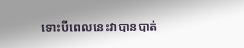ទោះបីពេលនេះវាបានបាត់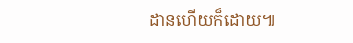ដានហើយក៏ដោយ៕